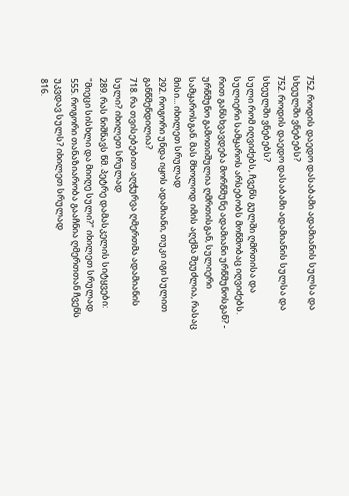752. როდის დაედო დასაბამი ადამიანის სულსა და სხეულში ვნებებს?
752. როდის დაედო დასაბამი ადამიანის სულსა და სხეულში ვნებებს?
სული რომ იღვიძებს, ჩვენს გულში ღმრთისა და სულიერი სამყაროს არსებობს მოწმობაც იღვიძებს. რით განსხვავდება მორწმუნე ადამიანი ურწმუნოსგან? - ურწმუნო გამოთიშულია ღმრთისგან, სულიერი სამყაროსგან. მას მხოლოდ იმის აღქმა შეუძლია, რასაც მისი... იხილეთ სრულად
292. როგორი უნდა იყოს ადამიანი, თუკი იგი სულით განწმენდილია?
718. რა თვისებებით აღჭურვა ღმერთმა ადამიანის სული? იხილეთ სრულად
289. რას ნიშნავს წმ. პეტრე დამასკელის სიტყვები: "მიეცი სისხლი და მიიღე სული?" იხილეთ სრულად
555. როგორი თანაზიარობა გააჩნია ღმერთთან ჩვენს უკვდავ სულს? იხილეთ სრულად
816.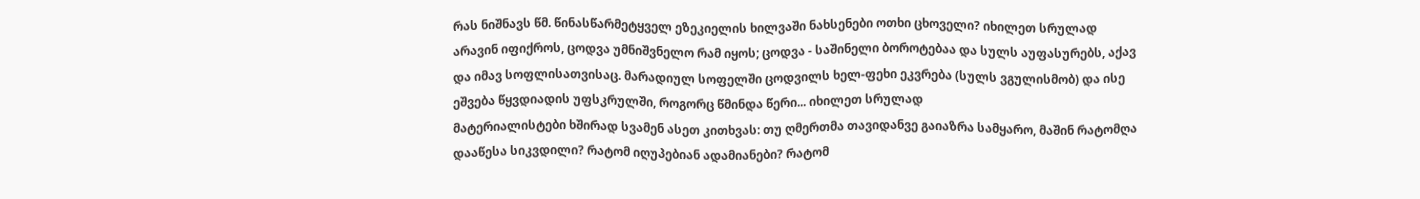რას ნიშნავს წმ. წინასწარმეტყველ ეზეკიელის ხილვაში ნახსენები ოთხი ცხოველი? იხილეთ სრულად
არავინ იფიქროს, ცოდვა უმნიშვნელო რამ იყოს; ცოდვა - საშინელი ბოროტებაა და სულს აუფასურებს, აქავ და იმავ სოფლისათვისაც. მარადიულ სოფელში ცოდვილს ხელ-ფეხი ეკვრება (სულს ვგულისმობ) და ისე ეშვება წყვდიადის უფსკრულში, როგორც წმინდა წერი... იხილეთ სრულად
მატერიალისტები ხშირად სვამენ ასეთ კითხვას: თუ ღმერთმა თავიდანვე გაიაზრა სამყარო, მაშინ რატომღა დააწესა სიკვდილი? რატომ იღუპებიან ადამიანები? რატომ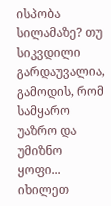ისპობა სილამაზე? თუ სიკვდილი გარდაუვალია, გამოდის, რომ სამყარო უაზრო და უმიზნო ყოფი... იხილეთ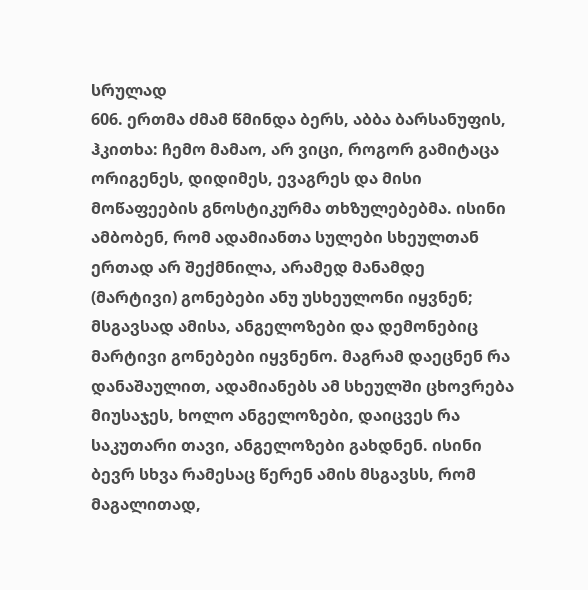სრულად
606. ერთმა ძმამ წმინდა ბერს, აბბა ბარსანუფის, ჰკითხა: ჩემო მამაო, არ ვიცი, როგორ გამიტაცა ორიგენეს, დიდიმეს, ევაგრეს და მისი მოწაფეების გნოსტიკურმა თხზულებებმა. ისინი ამბობენ, რომ ადამიანთა სულები სხეულთან ერთად არ შექმნილა, არამედ მანამდე (მარტივი) გონებები ანუ უსხეულონი იყვნენ; მსგავსად ამისა, ანგელოზები და დემონებიც მარტივი გონებები იყვნენო. მაგრამ დაეცნენ რა დანაშაულით, ადამიანებს ამ სხეულში ცხოვრება მიუსაჯეს, ხოლო ანგელოზები, დაიცვეს რა საკუთარი თავი, ანგელოზები გახდნენ. ისინი ბევრ სხვა რამესაც წერენ ამის მსგავსს, რომ მაგალითად,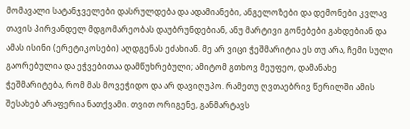მომავალი სატანჯველები დასრულდება და ადამიანები, ანგელოზები და დემონები კვლავ თავის პირვანდელ მდგომარეობას დაუბრუნდებიან, ანუ მარტივი გონებები გახდებიან და ამას ისინი (ერეტიკოსები) აღდგენას ეძახიან. მე არ ვიცი ჭეშმარიტია ეს თუ არა, ჩემი სული გაორებულია და ეჭვებითაა დამწუხრებული; ამიტომ გთხოვ მეუფეო, დამანახე ჭეშმარიტება, რომ მას მოვეჭიდო და არ დავიღუპო. რამეთუ ღვთაებრივ წერილში ამის შესახებ არაფერია ნათქვამი. თვით ორიგენე, განმარტავს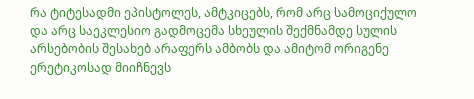რა ტიტესადმი ეპისტოლეს, ამტკიცებს, რომ არც სამოციქულო და არც საეკლესიო გადმოცემა სხეულის შექმნამდე სულის არსებობის შესახებ არაფერს ამბობს და ამიტომ ორიგენე ერეტიკოსად მიიჩნევს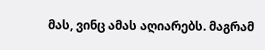მას, ვინც ამას აღიარებს. მაგრამ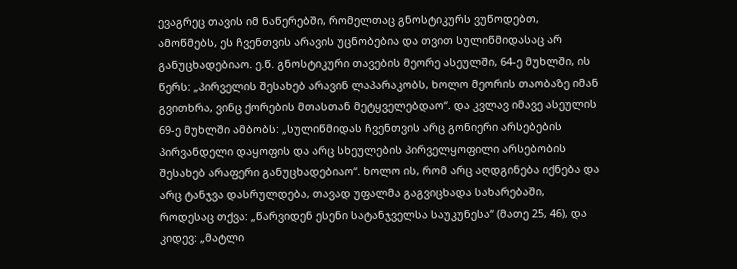ევაგრეც თავის იმ ნაწერებში, რომელთაც გნოსტიკურს ვუწოდებთ, ამოწმებს, ეს ჩვენთვის არავის უცნობებია და თვით სულიწმიდასაც არ განუცხადებიაო. ე.წ. გნოსტიკური თავების მეორე ასეულში, 64-ე მუხლში, ის წერს: „პირველის შესახებ არავინ ლაპარაკობს, ხოლო მეორის თაობაზე იმან გვითხრა, ვინც ქორების მთასთან მეტყველებდაო“. და კვლავ იმავე ასეულის 69-ე მუხლში ამბობს: „სულიწმიდას ჩვენთვის არც გონიერი არსებების პირვანდელი დაყოფის და არც სხეულების პირველყოფილი არსებობის შესახებ არაფერი განუცხადებიაო“. ხოლო ის, რომ არც აღდგინება იქნება და არც ტანჯვა დასრულდება, თავად უფალმა გაგვიცხადა სახარებაში, როდესაც თქვა: „წარვიდენ ესენი სატანჯველსა საუკუნესა“ (მათე 25, 46), და კიდევ: „მატლი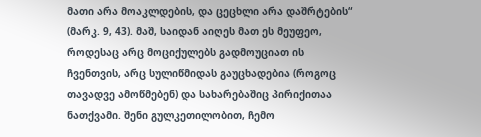მათი არა მოაკლდების, და ცეცხლი არა დაშრტების“ (მარკ. 9, 43). მაშ, საიდან აიღეს მათ ეს მეუფეო, როდესაც არც მოციქულებს გადმოუციათ ის ჩვენთვის, არც სულიწმიდას გაუცხადებია (როგოც თავადვე ამოწმებენ) და სახარებაშიც პირიქითაა ნათქვამი. შენი გულკეთილობით, ჩემო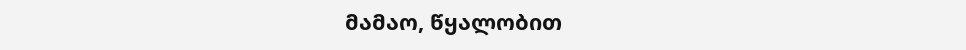მამაო, წყალობით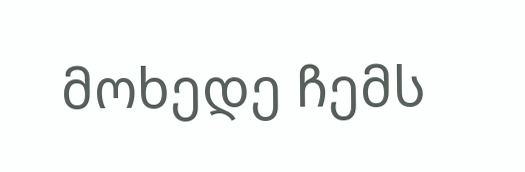მოხედე ჩემს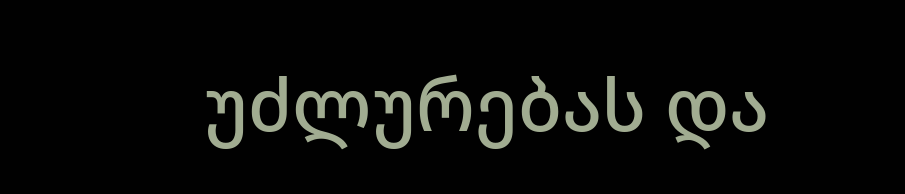უძლურებას და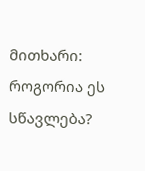მითხარი: როგორია ეს სწავლება?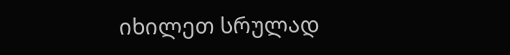იხილეთ სრულად